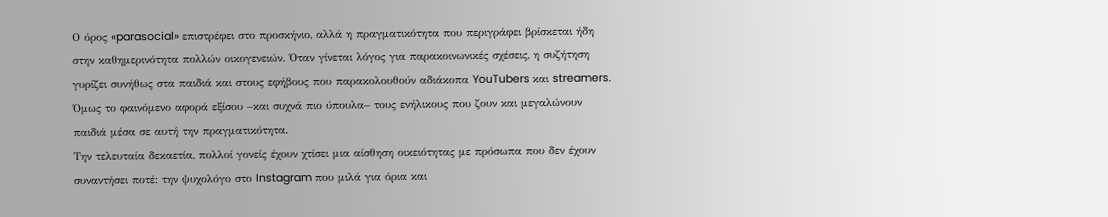Ο όρος «parasocial» επιστρέφει στο προσκήνιο, αλλά η πραγματικότητα που περιγράφει βρίσκεται ήδη στην καθημερινότητα πολλών οικογενειών. Όταν γίνεται λόγος για παρακοινωνικές σχέσεις, η συζήτηση γυρίζει συνήθως στα παιδιά και στους εφήβους που παρακολουθούν αδιάκοπα YouTubers και streamers. Όμως το φαινόμενο αφορά εξίσου –και συχνά πιο ύπουλα– τους ενήλικους που ζουν και μεγαλώνουν παιδιά μέσα σε αυτή την πραγματικότητα.
Την τελευταία δεκαετία, πολλοί γονείς έχουν χτίσει μια αίσθηση οικειότητας με πρόσωπα που δεν έχουν συναντήσει ποτέ: την ψυχολόγο στο Instagram που μιλά για όρια και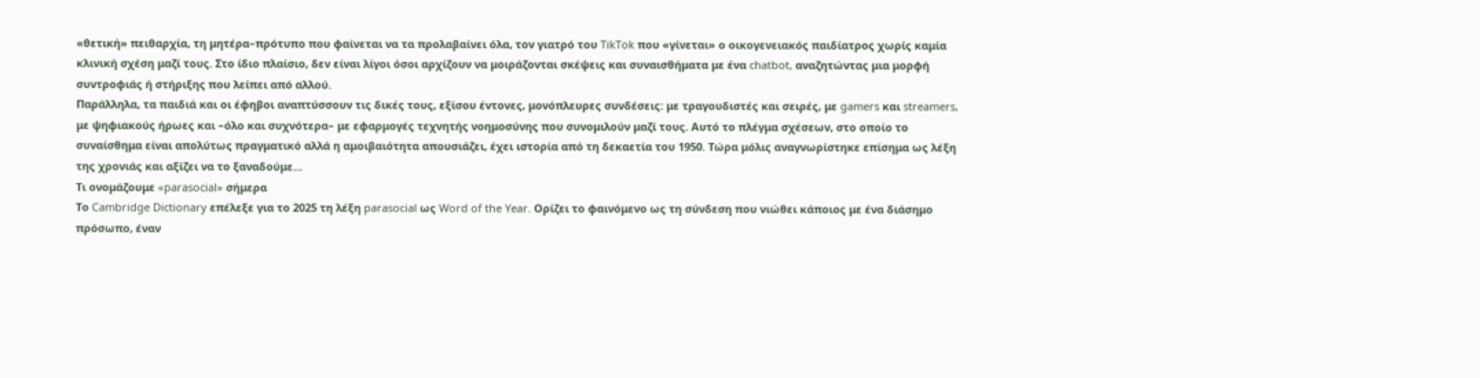«θετική» πειθαρχία, τη μητέρα–πρότυπο που φαίνεται να τα προλαβαίνει όλα, τον γιατρό του TikTok που «γίνεται» ο οικογενειακός παιδίατρος χωρίς καμία κλινική σχέση μαζί τους. Στο ίδιο πλαίσιο, δεν είναι λίγοι όσοι αρχίζουν να μοιράζονται σκέψεις και συναισθήματα με ένα chatbot, αναζητώντας μια μορφή συντροφιάς ή στήριξης που λείπει από αλλού.
Παράλληλα, τα παιδιά και οι έφηβοι αναπτύσσουν τις δικές τους, εξίσου έντονες, μονόπλευρες συνδέσεις: με τραγουδιστές και σειρές, με gamers και streamers, με ψηφιακούς ήρωες και –όλο και συχνότερα– με εφαρμογές τεχνητής νοημοσύνης που συνομιλούν μαζί τους. Αυτό το πλέγμα σχέσεων, στο οποίο το συναίσθημα είναι απολύτως πραγματικό αλλά η αμοιβαιότητα απουσιάζει, έχει ιστορία από τη δεκαετία του 1950. Tώρα μόλις αναγνωρίστηκε επίσημα ως λέξη της χρονιάς και αξίζει να το ξαναδούμε…
Τι ονομάζουμε «parasocial» σήμερα
Το Cambridge Dictionary επέλεξε για το 2025 τη λέξη parasocial ως Word of the Year. Ορίζει το φαινόμενο ως τη σύνδεση που νιώθει κάποιος με ένα διάσημο πρόσωπο, έναν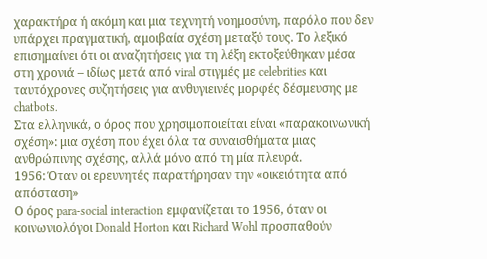χαρακτήρα ή ακόμη και μια τεχνητή νοημοσύνη, παρόλο που δεν υπάρχει πραγματική, αμοιβαία σχέση μεταξύ τους. Το λεξικό επισημαίνει ότι οι αναζητήσεις για τη λέξη εκτοξεύθηκαν μέσα στη χρονιά – ιδίως μετά από viral στιγμές με celebrities και ταυτόχρονες συζητήσεις για ανθυγιεινές μορφές δέσμευσης με chatbots.
Στα ελληνικά, ο όρος που χρησιμοποιείται είναι «παρακοινωνική σχέση»: μια σχέση που έχει όλα τα συναισθήματα μιας ανθρώπινης σχέσης, αλλά μόνο από τη μία πλευρά.
1956: Όταν οι ερευνητές παρατήρησαν την «οικειότητα από απόσταση»
Ο όρος para-social interaction εμφανίζεται το 1956, όταν οι κοινωνιολόγοι Donald Horton και Richard Wohl προσπαθούν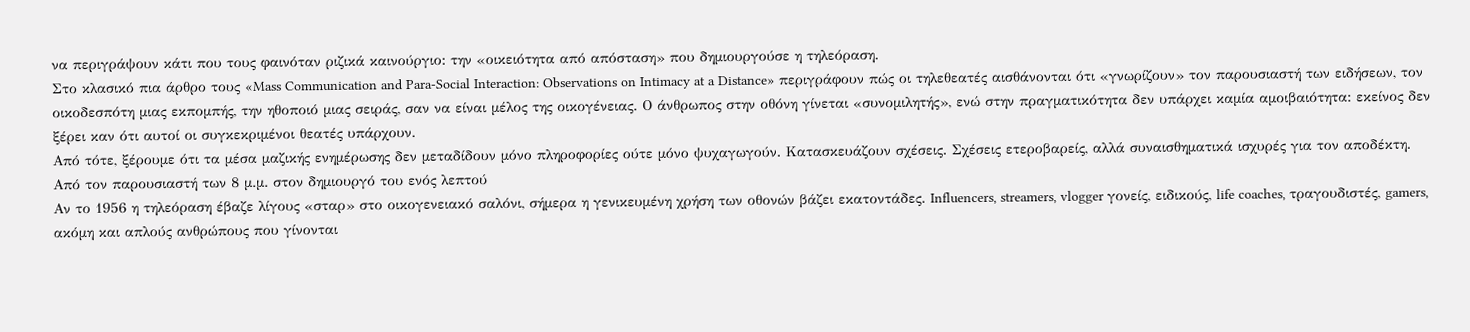να περιγράψουν κάτι που τους φαινόταν ριζικά καινούργιο: την «οικειότητα από απόσταση» που δημιουργούσε η τηλεόραση.
Στο κλασικό πια άρθρο τους «Mass Communication and Para-Social Interaction: Observations on Intimacy at a Distance» περιγράφουν πώς οι τηλεθεατές αισθάνονται ότι «γνωρίζουν» τον παρουσιαστή των ειδήσεων, τον οικοδεσπότη μιας εκπομπής, την ηθοποιό μιας σειράς, σαν να είναι μέλος της οικογένειας. Ο άνθρωπος στην οθόνη γίνεται «συνομιλητής», ενώ στην πραγματικότητα δεν υπάρχει καμία αμοιβαιότητα: εκείνος δεν ξέρει καν ότι αυτοί οι συγκεκριμένοι θεατές υπάρχουν.
Από τότε, ξέρουμε ότι τα μέσα μαζικής ενημέρωσης δεν μεταδίδουν μόνο πληροφορίες ούτε μόνο ψυχαγωγούν. Κατασκευάζουν σχέσεις. Σχέσεις ετεροβαρείς, αλλά συναισθηματικά ισχυρές για τον αποδέκτη.
Από τον παρουσιαστή των 8 μ.μ. στον δημιουργό του ενός λεπτού
Αν το 1956 η τηλεόραση έβαζε λίγους «σταρ» στο οικογενειακό σαλόνι, σήμερα η γενικευμένη χρήση των οθονών βάζει εκατοντάδες. Influencers, streamers, vlogger γονείς, ειδικούς, life coaches, τραγουδιστές, gamers, ακόμη και απλούς ανθρώπους που γίνονται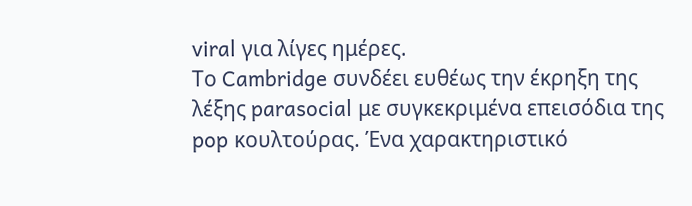viral για λίγες ημέρες.
Το Cambridge συνδέει ευθέως την έκρηξη της λέξης parasocial με συγκεκριμένα επεισόδια της pop κουλτούρας. Ένα χαρακτηριστικό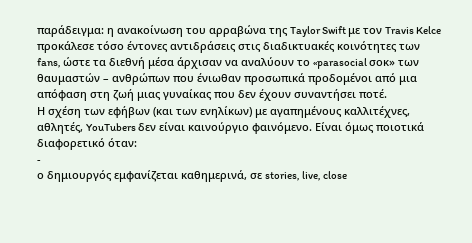παράδειγμα: η ανακοίνωση του αρραβώνα της Taylor Swift με τον Travis Kelce προκάλεσε τόσο έντονες αντιδράσεις στις διαδικτυακές κοινότητες των fans, ώστε τα διεθνή μέσα άρχισαν να αναλύουν το «parasocial σοκ» των θαυμαστών – ανθρώπων που ένιωθαν προσωπικά προδομένοι από μια απόφαση στη ζωή μιας γυναίκας που δεν έχουν συναντήσει ποτέ.
Η σχέση των εφήβων (και των ενηλίκων) με αγαπημένους καλλιτέχνες, αθλητές, YouTubers δεν είναι καινούργιο φαινόμενο. Είναι όμως ποιοτικά διαφορετικό όταν:
-
ο δημιουργός εμφανίζεται καθημερινά, σε stories, live, close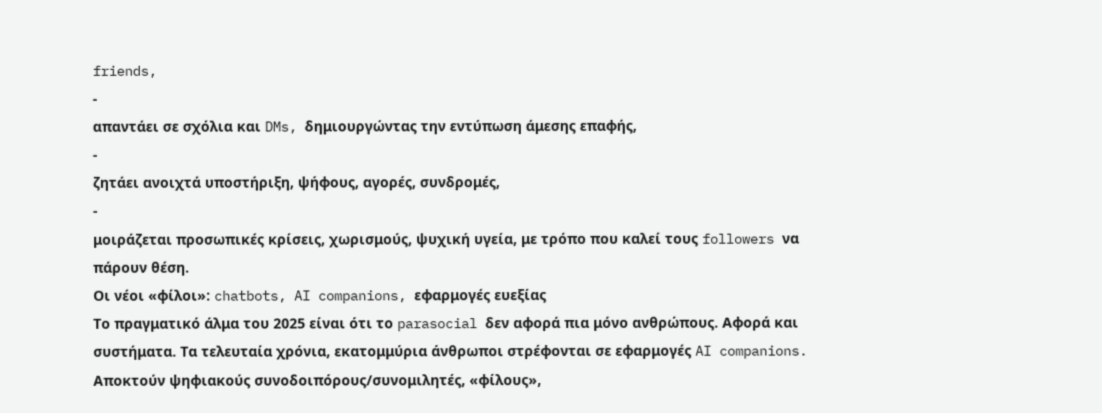friends,
-
απαντάει σε σχόλια και DMs, δημιουργώντας την εντύπωση άμεσης επαφής,
-
ζητάει ανοιχτά υποστήριξη, ψήφους, αγορές, συνδρομές,
-
μοιράζεται προσωπικές κρίσεις, χωρισμούς, ψυχική υγεία, με τρόπο που καλεί τους followers να πάρουν θέση.
Οι νέοι «φίλοι»: chatbots, AI companions, εφαρμογές ευεξίας
Το πραγματικό άλμα του 2025 είναι ότι το parasocial δεν αφορά πια μόνο ανθρώπους. Αφορά και συστήματα. Τα τελευταία χρόνια, εκατομμύρια άνθρωποι στρέφονται σε εφαρμογές AI companions. Αποκτούν ψηφιακούς συνοδοιπόρους/συνομιλητές, «φίλους»,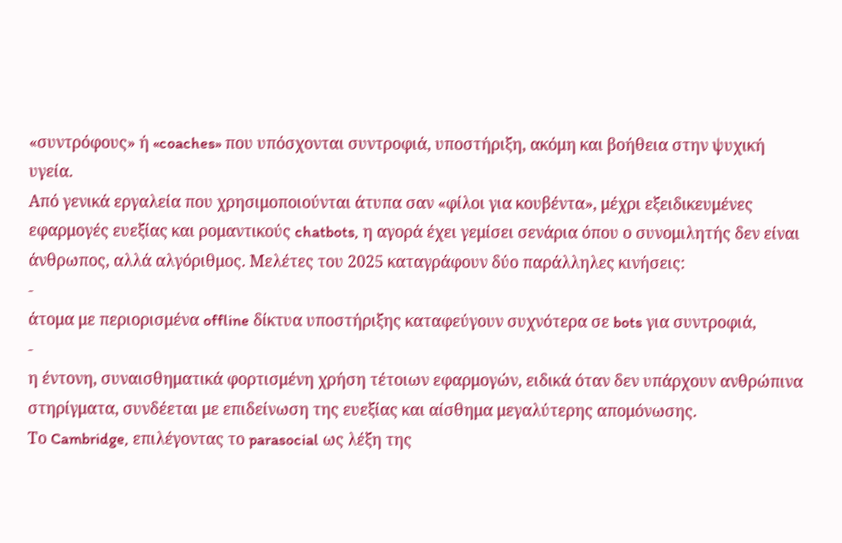«συντρόφους» ή «coaches» που υπόσχονται συντροφιά, υποστήριξη, ακόμη και βοήθεια στην ψυχική υγεία.
Από γενικά εργαλεία που χρησιμοποιούνται άτυπα σαν «φίλοι για κουβέντα», μέχρι εξειδικευμένες εφαρμογές ευεξίας και ρομαντικούς chatbots, η αγορά έχει γεμίσει σενάρια όπου ο συνομιλητής δεν είναι άνθρωπος, αλλά αλγόριθμος. Μελέτες του 2025 καταγράφουν δύο παράλληλες κινήσεις:
-
άτομα με περιορισμένα offline δίκτυα υποστήριξης καταφεύγουν συχνότερα σε bots για συντροφιά,
-
η έντονη, συναισθηματικά φορτισμένη χρήση τέτοιων εφαρμογών, ειδικά όταν δεν υπάρχουν ανθρώπινα στηρίγματα, συνδέεται με επιδείνωση της ευεξίας και αίσθημα μεγαλύτερης απομόνωσης.
Το Cambridge, επιλέγοντας το parasocial ως λέξη της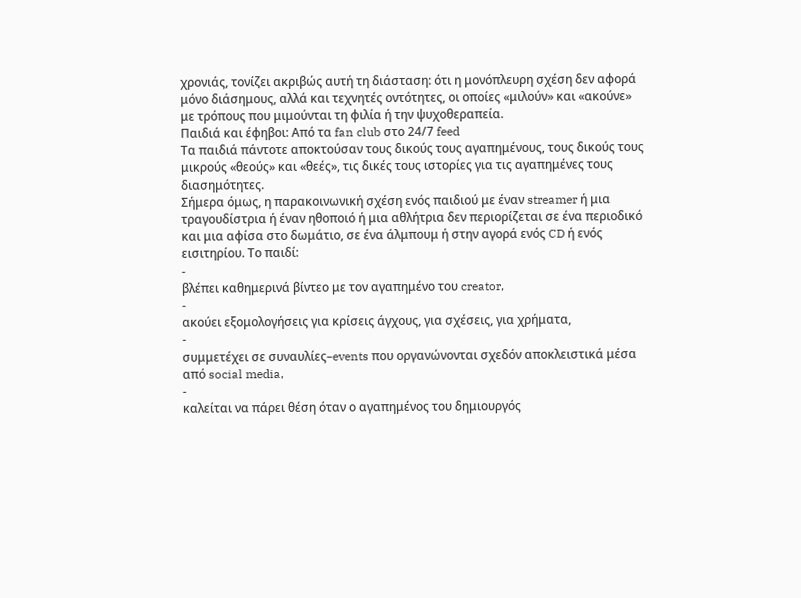χρονιάς, τονίζει ακριβώς αυτή τη διάσταση: ότι η μονόπλευρη σχέση δεν αφορά μόνο διάσημους, αλλά και τεχνητές οντότητες, οι οποίες «μιλούν» και «ακούνε» με τρόπους που μιμούνται τη φιλία ή την ψυχοθεραπεία.
Παιδιά και έφηβοι: Από τα fan club στο 24/7 feed
Τα παιδιά πάντοτε αποκτούσαν τους δικούς τους αγαπημένους, τους δικούς τους μικρούς «θεούς» και «θεές», τις δικές τους ιστορίες για τις αγαπημένες τους διασημότητες.
Σήμερα όμως, η παρακοινωνική σχέση ενός παιδιού με έναν streamer ή μια τραγουδίστρια ή έναν ηθοποιό ή μια αθλήτρια δεν περιορίζεται σε ένα περιοδικό και μια αφίσα στο δωμάτιο, σε ένα άλμπουμ ή στην αγορά ενός CD ή ενός εισιτηρίου. Το παιδί:
-
βλέπει καθημερινά βίντεο με τον αγαπημένο του creator,
-
ακούει εξομολογήσεις για κρίσεις άγχους, για σχέσεις, για χρήματα,
-
συμμετέχει σε συναυλίες–events που οργανώνονται σχεδόν αποκλειστικά μέσα από social media,
-
καλείται να πάρει θέση όταν ο αγαπημένος του δημιουργός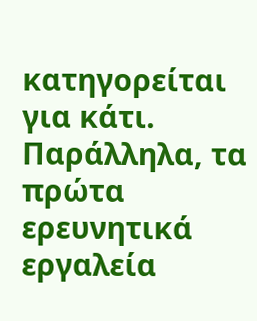κατηγορείται για κάτι.
Παράλληλα, τα πρώτα ερευνητικά εργαλεία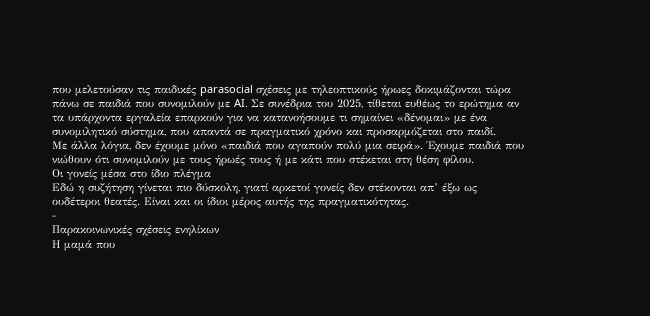που μελετούσαν τις παιδικές parasocial σχέσεις με τηλεοπτικούς ήρωες δοκιμάζονται τώρα πάνω σε παιδιά που συνομιλούν με AI. Σε συνέδρια του 2025, τίθεται ευθέως το ερώτημα αν τα υπάρχοντα εργαλεία επαρκούν για να κατανοήσουμε τι σημαίνει «δένομαι» με ένα συνομιλητικό σύστημα, που απαντά σε πραγματικό χρόνο και προσαρμόζεται στο παιδί.
Με άλλα λόγια, δεν έχουμε μόνο «παιδιά που αγαπούν πολύ μια σειρά». Έχουμε παιδιά που νιώθουν ότι συνομιλούν με τους ήρωές τους ή με κάτι που στέκεται στη θέση φίλου.
Οι γονείς μέσα στο ίδιο πλέγμα
Εδώ η συζήτηση γίνεται πιο δύσκολη, γιατί αρκετοί γονείς δεν στέκονται απ’ έξω ως ουδέτεροι θεατές. Είναι και οι ίδιοι μέρος αυτής της πραγματικότητας.
-
Παρακοινωνικές σχέσεις ενηλίκων
Η μαμά που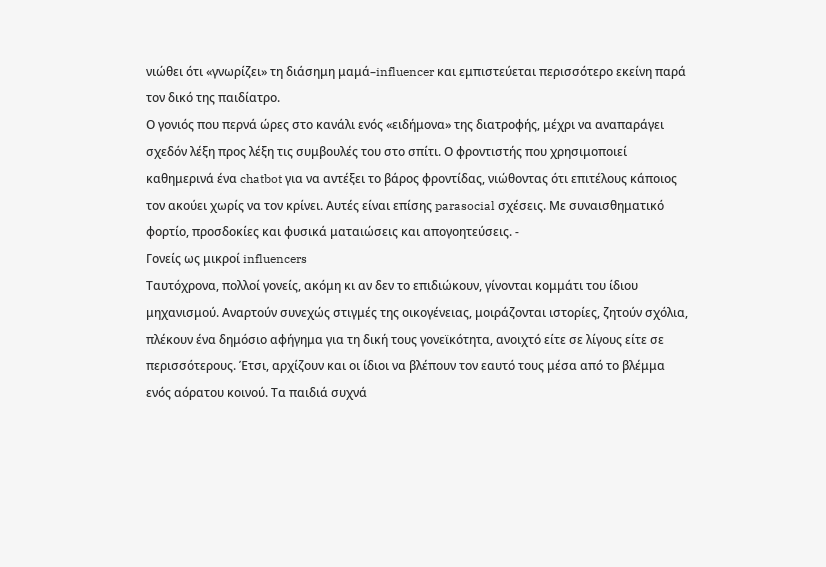νιώθει ότι «γνωρίζει» τη διάσημη μαμά–influencer και εμπιστεύεται περισσότερο εκείνη παρά τον δικό της παιδίατρο.
Ο γονιός που περνά ώρες στο κανάλι ενός «ειδήμονα» της διατροφής, μέχρι να αναπαράγει σχεδόν λέξη προς λέξη τις συμβουλές του στο σπίτι. Ο φροντιστής που χρησιμοποιεί καθημερινά ένα chatbot για να αντέξει το βάρος φροντίδας, νιώθοντας ότι επιτέλους κάποιος τον ακούει χωρίς να τον κρίνει. Αυτές είναι επίσης parasocial σχέσεις. Με συναισθηματικό φορτίο, προσδοκίες και φυσικά ματαιώσεις και απογοητεύσεις. -
Γονείς ως μικροί influencers
Ταυτόχρονα, πολλοί γονείς, ακόμη κι αν δεν το επιδιώκουν, γίνονται κομμάτι του ίδιου μηχανισμού. Αναρτούν συνεχώς στιγμές της οικογένειας, μοιράζονται ιστορίες, ζητούν σχόλια, πλέκουν ένα δημόσιο αφήγημα για τη δική τους γονεϊκότητα, ανοιχτό είτε σε λίγους είτε σε περισσότερους. Έτσι, αρχίζουν και οι ίδιοι να βλέπουν τον εαυτό τους μέσα από το βλέμμα ενός αόρατου κοινού. Τα παιδιά συχνά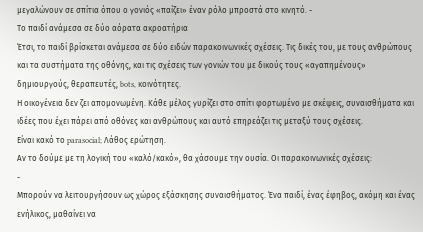μεγαλώνουν σε σπίτια όπου ο γονιός «παίζει» έναν ρόλο μπροστά στο κινητό. -
Το παιδί ανάμεσα σε δύο αόρατα ακροατήρια
Έτσι, το παιδί βρίσκεται ανάμεσα σε δύο ειδών παρακοινωνικές σχέσεις. Τις δικές του, με τους ανθρώπους και τα συστήματα της οθόνης, και τις σχέσεις των γονιών του με δικούς τους «αγαπημένους» δημιουργούς, θεραπευτές, bots, κοινότητες.
Η οικογένεια δεν ζει απομονωμένη. Κάθε μέλος γυρίζει στο σπίτι φορτωμένο με σκέψεις, συναισθήματα και ιδέες που έχει πάρει από οθόνες και ανθρώπους και αυτό επηρεάζει τις μεταξύ τους σχέσεις.
Είναι κακό το parasocial; Λάθος ερώτηση.
Αν το δούμε με τη λογική του «καλό/κακό», θα χάσουμε την ουσία. Οι παρακοινωνικές σχέσεις:
-
Μπορούν να λειτουργήσουν ως χώρος εξάσκησης συναισθήματος. Ένα παιδί, ένας έφηβος, ακόμη και ένας ενήλικος, μαθαίνει να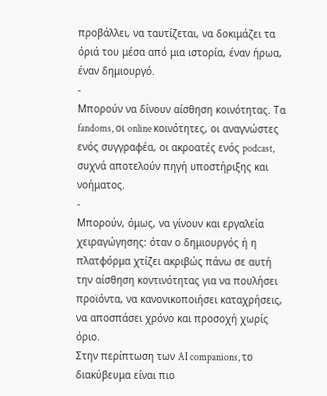προβάλλει, να ταυτίζεται, να δοκιμάζει τα όριά του μέσα από μια ιστορία, έναν ήρωα, έναν δημιουργό.
-
Μπορούν να δίνουν αίσθηση κοινότητας. Τα fandoms, οι online κοινότητες, οι αναγνώστες ενός συγγραφέα, οι ακροατές ενός podcast, συχνά αποτελούν πηγή υποστήριξης και νοήματος.
-
Μπορούν, όμως, να γίνουν και εργαλεία χειραγώγησης: όταν ο δημιουργός ή η πλατφόρμα χτίζει ακριβώς πάνω σε αυτή την αίσθηση κοντινότητας για να πουλήσει προϊόντα, να κανονικοποιήσει καταχρήσεις, να αποσπάσει χρόνο και προσοχή χωρίς όριο.
Στην περίπτωση των AI companions, το διακύβευμα είναι πιο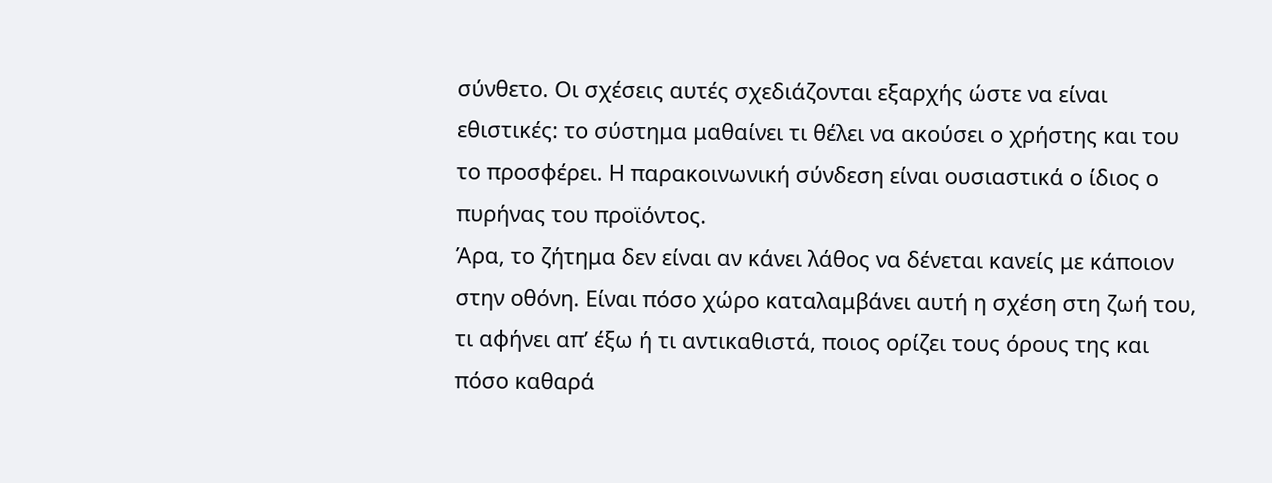σύνθετο. Οι σχέσεις αυτές σχεδιάζονται εξαρχής ώστε να είναι εθιστικές: το σύστημα μαθαίνει τι θέλει να ακούσει ο χρήστης και του το προσφέρει. Η παρακοινωνική σύνδεση είναι ουσιαστικά ο ίδιος ο πυρήνας του προϊόντος.
Άρα, το ζήτημα δεν είναι αν κάνει λάθος να δένεται κανείς με κάποιον στην οθόνη. Είναι πόσο χώρο καταλαμβάνει αυτή η σχέση στη ζωή του, τι αφήνει απ’ έξω ή τι αντικαθιστά, ποιος ορίζει τους όρους της και πόσο καθαρά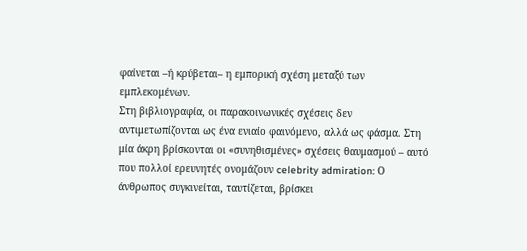φαίνεται –ή κρύβεται– η εμπορική σχέση μεταξύ των εμπλεκομένων.
Στη βιβλιογραφία, οι παρακοινωνικές σχέσεις δεν αντιμετωπίζονται ως ένα ενιαίο φαινόμενο, αλλά ως φάσμα. Στη μία άκρη βρίσκονται οι «συνηθισμένες» σχέσεις θαυμασμού – αυτό που πολλοί ερευνητές ονομάζουν celebrity admiration: Ο άνθρωπος συγκινείται, ταυτίζεται, βρίσκει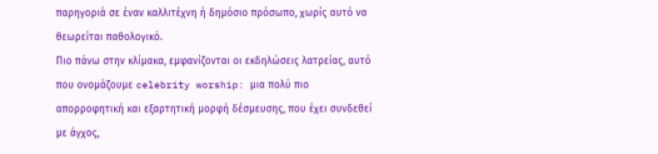παρηγοριά σε έναν καλλιτέχνη ή δημόσιο πρόσωπο, χωρίς αυτό να θεωρείται παθολογικό.
Πιο πάνω στην κλίμακα, εμφανίζονται οι εκδηλώσεις λατρείας, αυτό που ονομάζουμε celebrity worship: μια πολύ πιο απορροφητική και εξαρτητική μορφή δέσμευσης, που έχει συνδεθεί με άγχος,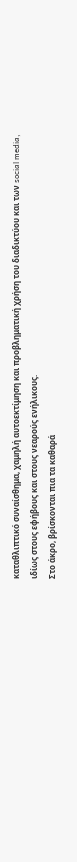καταθλιπτικό συναίσθημα, χαμηλή αυτοεκτίμηση και προβληματική χρήση του διαδικτύου και των social media, ιδίως στους εφήβους και στους νεαρούς ενήλικους.
Στο άκρο, βρίσκονται πια τα καθαρά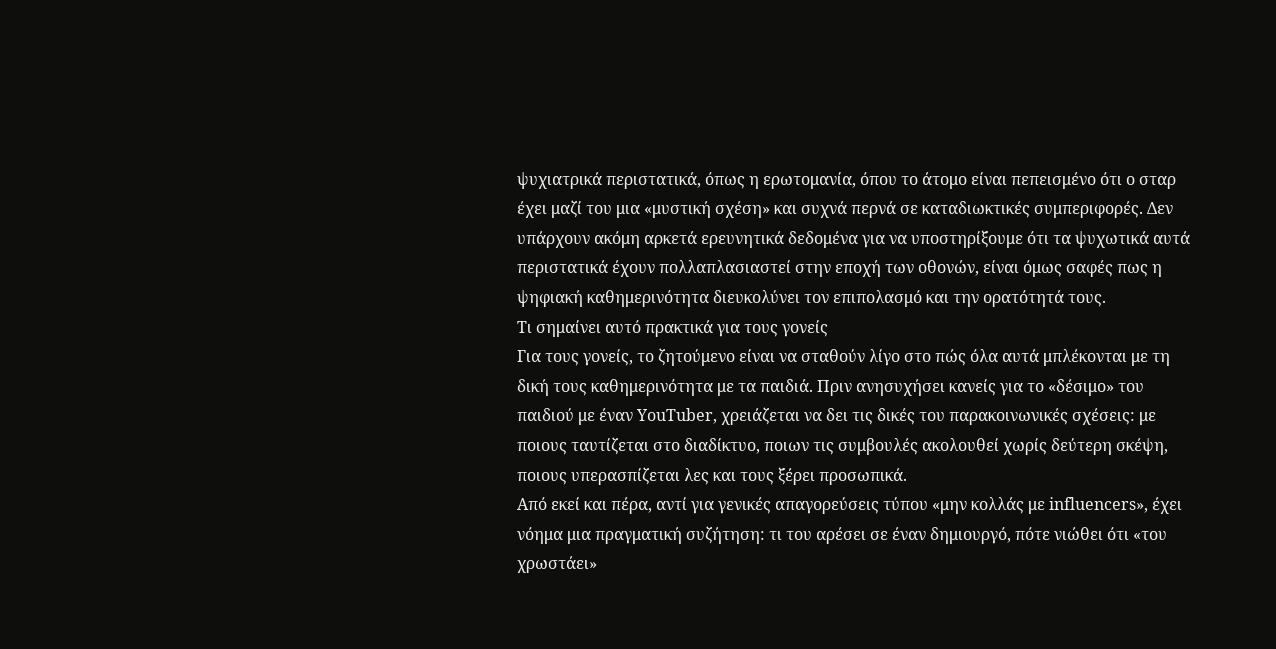ψυχιατρικά περιστατικά, όπως η ερωτομανία, όπου το άτομο είναι πεπεισμένο ότι ο σταρ έχει μαζί του μια «μυστική σχέση» και συχνά περνά σε καταδιωκτικές συμπεριφορές. Δεν υπάρχουν ακόμη αρκετά ερευνητικά δεδομένα για να υποστηρίξουμε ότι τα ψυχωτικά αυτά περιστατικά έχουν πολλαπλασιαστεί στην εποχή των οθονών, είναι όμως σαφές πως η ψηφιακή καθημερινότητα διευκολύνει τον επιπολασμό και την ορατότητά τους.
Τι σημαίνει αυτό πρακτικά για τους γονείς
Για τους γονείς, το ζητούμενο είναι να σταθούν λίγο στο πώς όλα αυτά μπλέκονται με τη δική τους καθημερινότητα με τα παιδιά. Πριν ανησυχήσει κανείς για το «δέσιμο» του παιδιού με έναν YouTuber, χρειάζεται να δει τις δικές του παρακοινωνικές σχέσεις: με ποιους ταυτίζεται στο διαδίκτυο, ποιων τις συμβουλές ακολουθεί χωρίς δεύτερη σκέψη, ποιους υπερασπίζεται λες και τους ξέρει προσωπικά.
Από εκεί και πέρα, αντί για γενικές απαγορεύσεις τύπου «μην κολλάς με influencers», έχει νόημα μια πραγματική συζήτηση: τι του αρέσει σε έναν δημιουργό, πότε νιώθει ότι «του χρωστάει»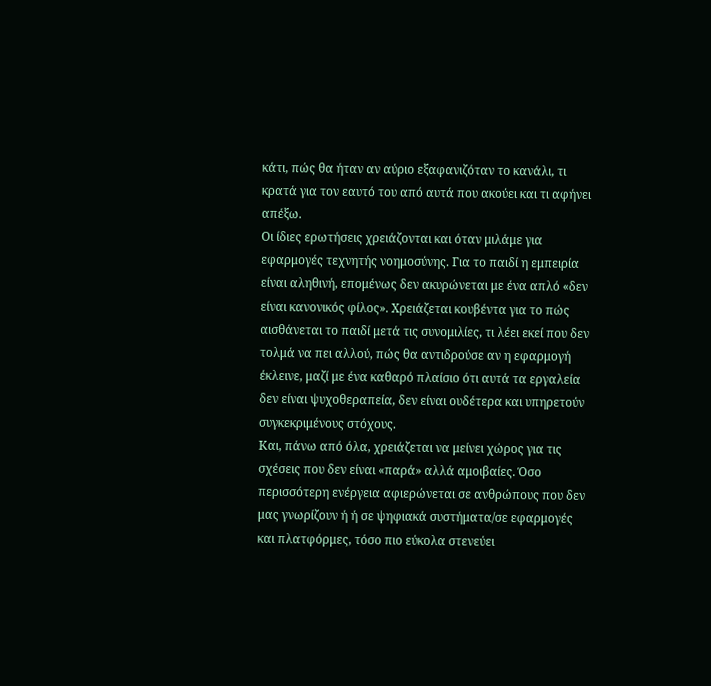κάτι, πώς θα ήταν αν αύριο εξαφανιζόταν το κανάλι, τι κρατά για τον εαυτό του από αυτά που ακούει και τι αφήνει απέξω.
Οι ίδιες ερωτήσεις χρειάζονται και όταν μιλάμε για εφαρμογές τεχνητής νοημοσύνης. Για το παιδί η εμπειρία είναι αληθινή, επομένως δεν ακυρώνεται με ένα απλό «δεν είναι κανονικός φίλος». Χρειάζεται κουβέντα για το πώς αισθάνεται το παιδί μετά τις συνομιλίες, τι λέει εκεί που δεν τολμά να πει αλλού, πώς θα αντιδρούσε αν η εφαρμογή έκλεινε, μαζί με ένα καθαρό πλαίσιο ότι αυτά τα εργαλεία δεν είναι ψυχοθεραπεία, δεν είναι ουδέτερα και υπηρετούν συγκεκριμένους στόχους.
Και, πάνω από όλα, χρειάζεται να μείνει χώρος για τις σχέσεις που δεν είναι «παρά» αλλά αμοιβαίες. Όσο περισσότερη ενέργεια αφιερώνεται σε ανθρώπους που δεν μας γνωρίζουν ή ή σε ψηφιακά συστήματα/σε εφαρμογές και πλατφόρμες, τόσο πιο εύκολα στενεύει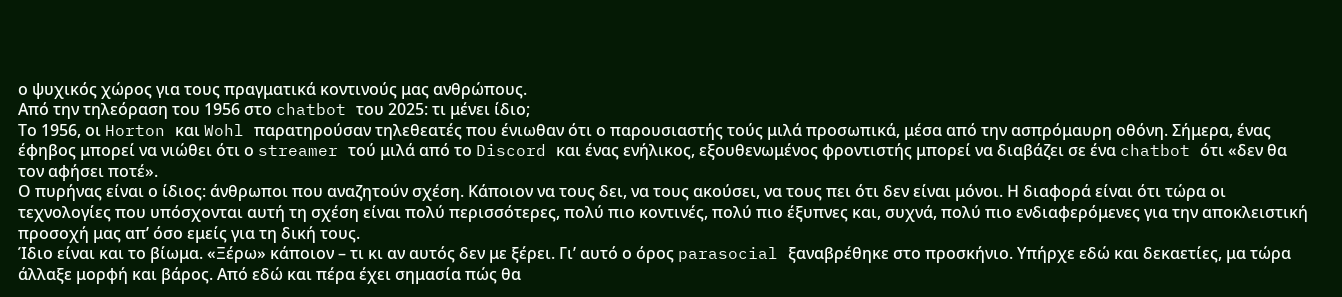ο ψυχικός χώρος για τους πραγματικά κοντινούς μας ανθρώπους.
Από την τηλεόραση του 1956 στο chatbot του 2025: τι μένει ίδιο;
Το 1956, οι Horton και Wohl παρατηρούσαν τηλεθεατές που ένιωθαν ότι ο παρουσιαστής τούς μιλά προσωπικά, μέσα από την ασπρόμαυρη οθόνη. Σήμερα, ένας έφηβος μπορεί να νιώθει ότι ο streamer τού μιλά από το Discord και ένας ενήλικος, εξουθενωμένος φροντιστής μπορεί να διαβάζει σε ένα chatbot ότι «δεν θα τον αφήσει ποτέ».
Ο πυρήνας είναι ο ίδιος: άνθρωποι που αναζητούν σχέση. Κάποιον να τους δει, να τους ακούσει, να τους πει ότι δεν είναι μόνοι. Η διαφορά είναι ότι τώρα οι τεχνολογίες που υπόσχονται αυτή τη σχέση είναι πολύ περισσότερες, πολύ πιο κοντινές, πολύ πιο έξυπνες και, συχνά, πολύ πιο ενδιαφερόμενες για την αποκλειστική προσοχή μας απ’ όσο εμείς για τη δική τους.
Ίδιο είναι και το βίωμα. «Ξέρω» κάποιον – τι κι αν αυτός δεν με ξέρει. Γι’ αυτό ο όρος parasocial ξαναβρέθηκε στο προσκήνιο. Υπήρχε εδώ και δεκαετίες, μα τώρα άλλαξε μορφή και βάρος. Από εδώ και πέρα έχει σημασία πώς θα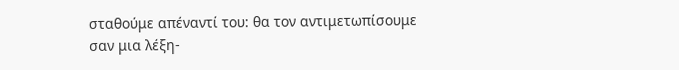σταθούμε απέναντί του: θα τον αντιμετωπίσουμε σαν μια λέξη-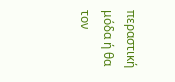περαστική μόδα ή θα τον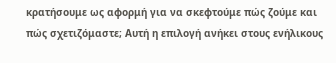κρατήσουμε ως αφορμή για να σκεφτούμε πώς ζούμε και πώς σχετιζόμαστε; Αυτή η επιλογή ανήκει στους ενήλικους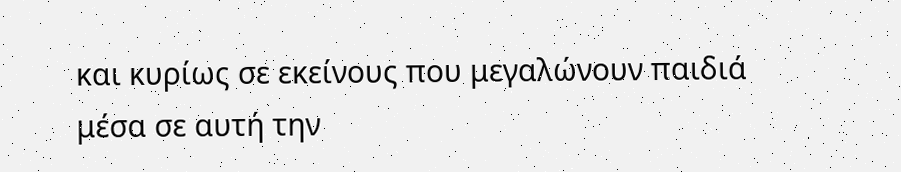και κυρίως σε εκείνους που μεγαλώνουν παιδιά μέσα σε αυτή την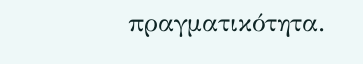πραγματικότητα.